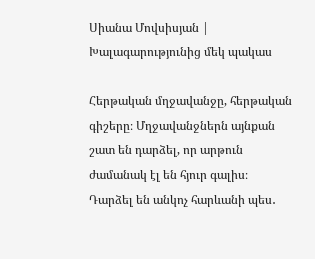Սիանա Մովսիսյան | Խալագարությունից մեկ պակաս

Հերթական մղջավանջը, հերթական գիշերը։ Մղջավանջներն այնքան շատ են դարձել, որ արթուն ժամանակ էլ են հյուր գալիս։ Դարձել են անկոչ հարևանի պես․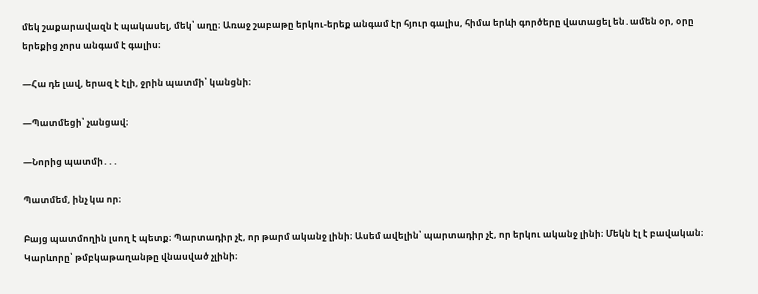մեկ շաքարավազն է պակասել, մեկ՝ աղը։ Առաջ շաբաթը երկու-երեք անգամ էր հյուր գալիս, հիմա երևի գործերը վատացել են․ամեն օր, օրը երեքից չորս անգամ է գալիս։

—Հա դե լավ, երազ է էլի, ջրին պատմի՝ կանցնի։

—Պատմեցի՝ չանցավ։

—Նորից պատմի․․․

Պատմեմ, ինչ կա որ։

Բայց պատմողին լսող է պետք։ Պարտադիր չէ, որ թարմ ականջ լինի։ Ասեմ ավելին՝ պարտադիր չէ, որ երկու ականջ լինի։ Մեկն էլ է բավական։ Կարևորը՝ թմբկաթաղանթը վնասված չլինի։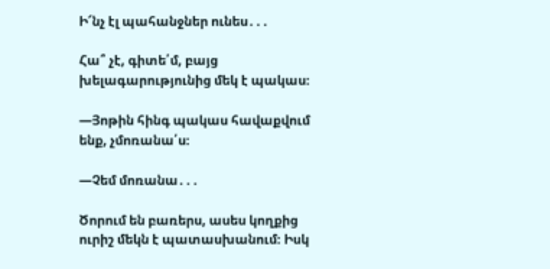Ի՜նչ էլ պահանջներ ունես․․․

Հա՞ չէ, գիտե՛մ, բայց խելագարությունից մեկ է պակաս։

—Յոթին հինգ պակաս հավաքվում ենք, չմոռանա՛ս։

—Չեմ մոռանա․․․

Ծորում են բառերս, ասես կողքից ուրիշ մեկն է պատասխանում։ Իսկ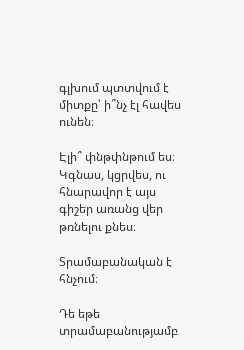գլխում պտտվում է միտքը՝ ի՞նչ էլ հավես ունեն։

Էլի՞ փնթփնթում ես։ Կգնաս, կցրվես, ու հնարավոր է այս գիշեր առանց վեր թռնելու քնես։

Տրամաբանական է հնչում։

Դե եթե տրամաբանությամբ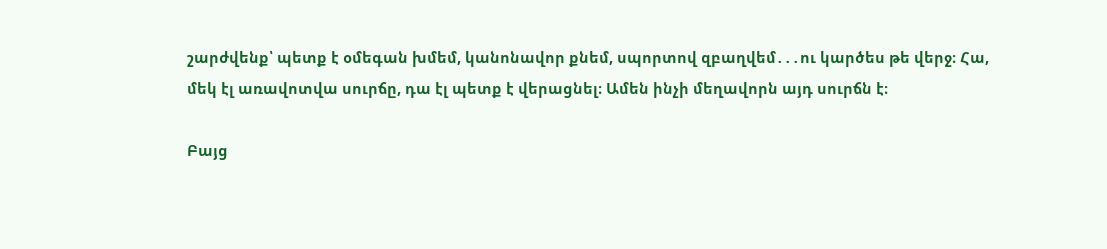շարժվենք՝ պետք է օմեգան խմեմ, կանոնավոր քնեմ, սպորտով զբաղվեմ․․․ու կարծես թե վերջ։ Հա, մեկ էլ առավոտվա սուրճը, դա էլ պետք է վերացնել։ Ամեն ինչի մեղավորն այդ սուրճն է։

Բայց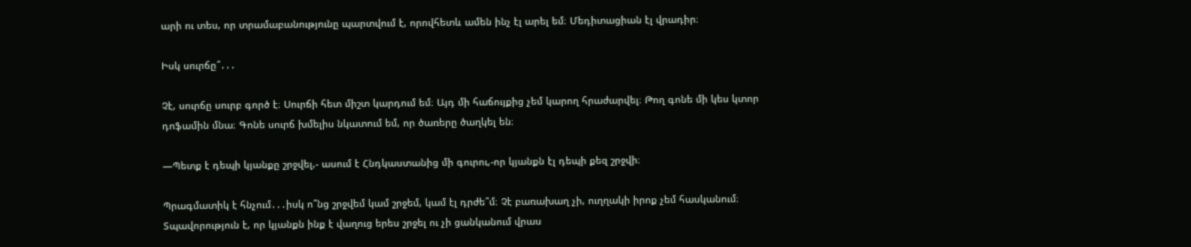արի ու տես, որ տրամաբանությունը պարտվում է, որովհետև ամեն ինչ էլ արել եմ։ Մեդիտացիան էլ վրադիր։

Իսկ սուրճը՞․․․

Չէ, սուրճը սուրբ գործ է։ Սուրճի հետ միշտ կարդում եմ։ Այդ մի հաճույքից չեմ կարող հրաժարվել։ Թող գոնե մի կես կտոր դոֆամին մնա։ Գոնե սուրճ խմելիս նկատում եմ, որ ծառերը ծաղկել են։

—Պետք է դեպի կյանքը շրջվել,- ասում է Հնդկաստանից մի գուրու,-որ կյանքն էլ դեպի քեզ շրջվի։

Պրագմատիկ է հնչում․․․իսկ ո՞նց շրջվեմ կամ շրջեմ, կամ էլ դրժե՞մ։ Չէ բառախաղ չի, ուղղակի իրոք չեմ հասկանում։ Տպավորություն է, որ կյանքն ինք է վաղուց երես շրջել ու չի ցանկանում վրաս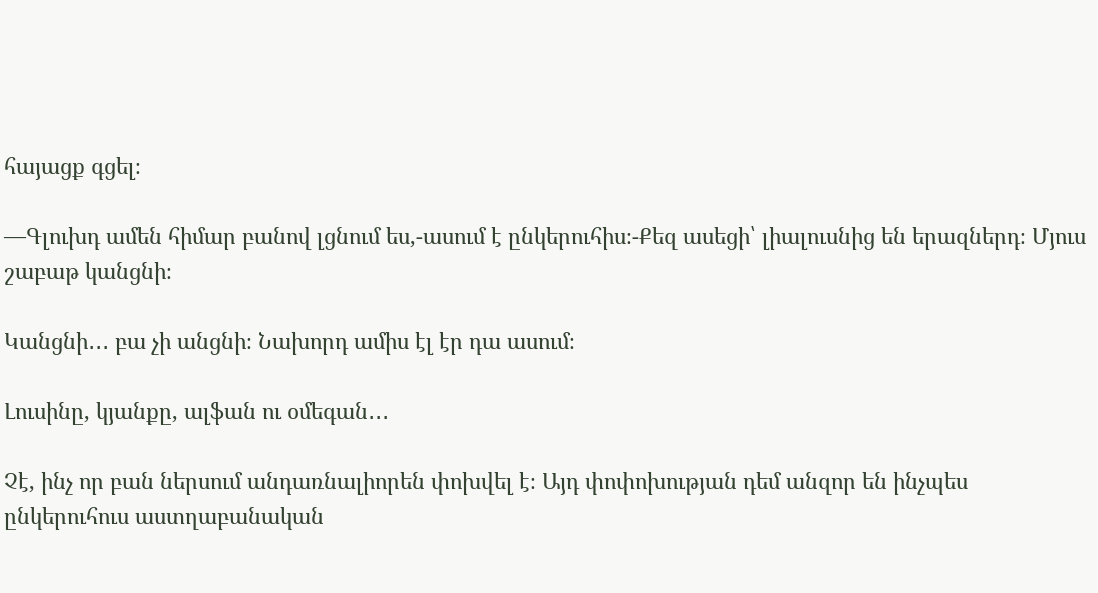հայացք գցել։

—Գլուխդ ամեն հիմար բանով լցնում ես,-ասում է ընկերուհիս։-Քեզ ասեցի՝ լիալուսնից են երազներդ։ Մյուս շաբաթ կանցնի։

Կանցնի․․․ բա չի անցնի։ Նախորդ ամիս էլ էր դա ասում։

Լուսինը, կյանքը, ալֆան ու օմեգան․․․

Չէ, ինչ որ բան ներսում անդառնալիորեն փոխվել է։ Այդ փոփոխության դեմ անզոր են ինչպես ընկերուհուս աստղաբանական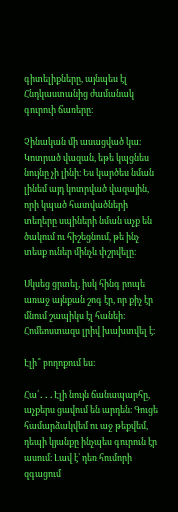գիտելիքները, այնպես էլ Հնդկաստանից ժամանակ գուրուի ճառերը։

Չինական մի ասացված կա։ Կոտրած վազան, եթե կպցնես նույնը չի լինի։ Ես կարծես նման լինեմ այդ կոտրված վազային, որի կպած հատվածների տեղերը սպիների նման աչք են ծակում ու հիշեցնում, թե ինչ տեսք ուներ մինչև փշրվելը։

Սկսեց ցրտել, իսկ հինգ րոպե առաջ այնքան շոգ էր, որ քիչ էր մնում շապիկս էլ հանեի։ Հոմեոստազս լրիվ խախտվել է։

Էլի՞ բողոքում ես։

Հա՛․․․Էլի նույն ճանապարհը, աչքերս ցավում են արդեն։ Գուցե համարձակվեմ ու աջ թեքվեմ, դեպի կյանքը ինչպես գուրուն էր ասում։ Լավ է՝ դեռ հումորի զգացում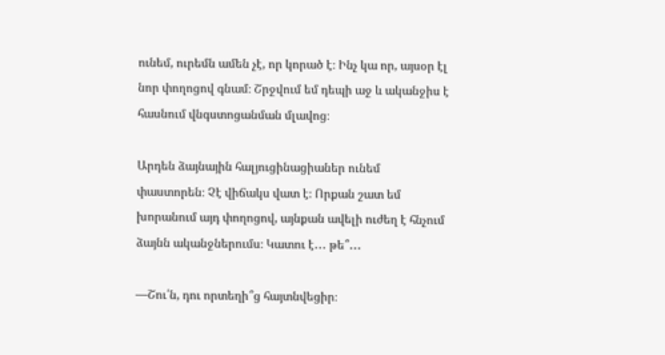ունեմ, ուրեմն ամեն չէ, որ կորած է։ Ինչ կա որ, այսօր էլ նոր փողոցով գնամ։ Շրջվում եմ դեպի աջ և ականջիս է հասնում վնգստոցանման մլավոց։

Արդեն ձայնային հալյուցինացիաներ ունեմ փաստորեն։ Չէ վիճակս վատ է։ Որքան շատ եմ խորանում այդ փողոցով, այնքան ավելի ուժեղ է հնչում ձայնն ականջներումս։ Կատու է․․․ թե՞․․․

—Շու՛ն, դու որտեղի՞ց հայտնվեցիր։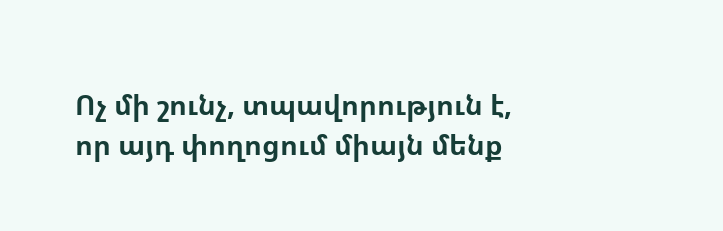Ոչ մի շունչ, տպավորություն է, որ այդ փողոցում միայն մենք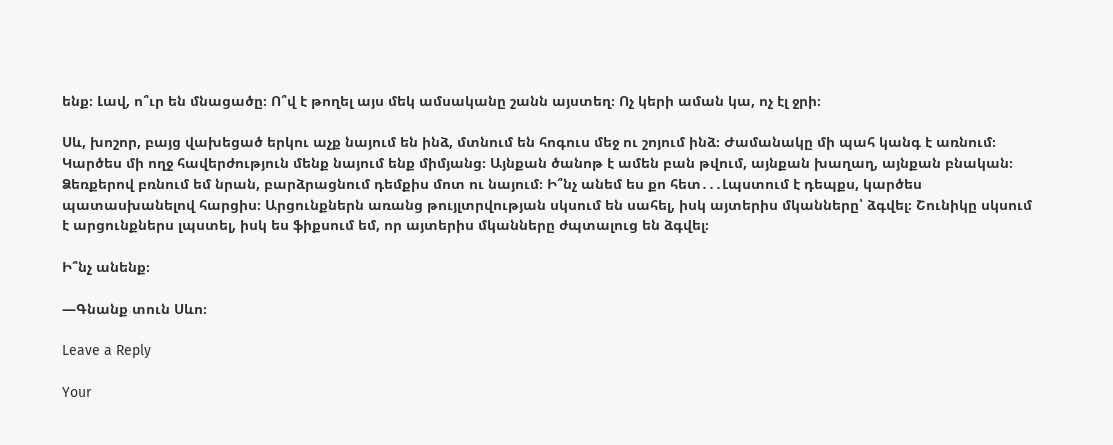ենք։ Լավ, ո՞ւր են մնացածը։ Ո՞վ է թողել այս մեկ ամսականը շանն այստեղ։ Ոչ կերի աման կա, ոչ էլ ջրի։

Սև, խոշոր, բայց վախեցած երկու աչք նայում են ինձ, մտնում են հոգուս մեջ ու շոյում ինձ։ Ժամանակը մի պահ կանգ է առնում։ Կարծես մի ողջ հավերժություն մենք նայում ենք միմյանց։ Այնքան ծանոթ է ամեն բան թվում, այնքան խաղաղ, այնքան բնական։ Ձեռքերով բռնում եմ նրան, բարձրացնում դեմքիս մոտ ու նայում։ Ի՞նչ անեմ ես քո հետ․․․Լպստում է դեպքս, կարծես պատասխանելով հարցիս։ Արցունքներն առանց թույլտրվության սկսում են սահել, իսկ այտերիս մկանները՝ ձգվել։ Շունիկը սկսում է արցունքներս լպստել, իսկ ես ֆիքսում եմ, որ այտերիս մկանները ժպտալուց են ձգվել։

Ի՞նչ անենք։

—Գնանք տուն Սևո։

Leave a Reply

Your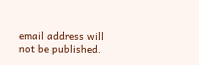email address will not be published.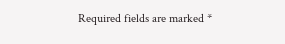Required fields are marked *